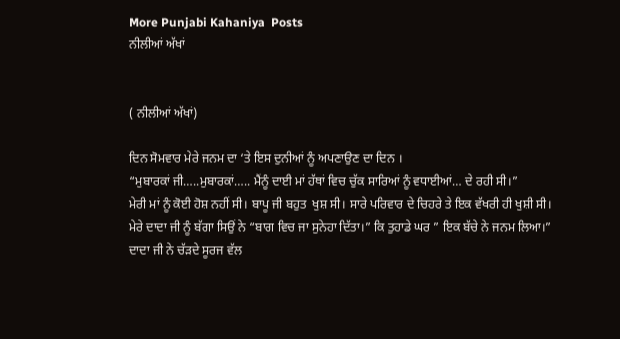More Punjabi Kahaniya  Posts
ਨੀਲੀਆਂ ਅੱਖਾਂ


( ਨੀਲੀਆਂ ਅੱਖਾਂ)

ਦਿਨ ਸੋਮਵਾਰ ਮੇਰੇ ਜਨਮ ਦਾ ‘ਤੇ ਇਸ ਦੁਨੀਆਂ ਨੂੰ ਅਪਣਾਉਣ ਦਾ ਦਿਨ ।
“ਮੁਬਾਰਕਾਂ ਜੀ…..ਮੁਬਾਰਕਾਂ….. ਮੈਂਨੂੰ ਦਾਈ ਮਾਂ ਹੱਥਾਂ ਵਿਚ ਚੁੱਕ ਸਾਰਿਆਂ ਨੂੰ ਵਧਾਈਆਂ… ਦੇ ਰਹੀ ਸੀ।”
ਮੇਰੀ ਮਾਂ ਨੂੰ ਕੋਈ ਹੋਸ਼ ਨਹੀਂ ਸੀ। ਬਾਪੂ ਜੀ ਬਹੁਤ  ਖੁਸ਼ ਸੀ। ਸਾਰੇ ਪਰਿਵਾਰ ਦੇ ਚਿਹਰੇ ਤੇ ਇਕ ਵੱਖਰੀ ਹੀ ਖੁਸ਼ੀ ਸੀ।
ਮੇਰੇ ਦਾਦਾ ਜੀ ਨੂੰ ਬੱਗਾ ਸਿਉਂ ਨੇ “ਬਾਗ ਵਿਚ ਜਾ ਸੁਨੇਹਾ ਦਿੱਤਾ।” ਕਿ ਤੁਹਾਡੇ ਘਰ ” ਇਕ ਬੱਚੇ ਨੇ ਜਨਮ ਲਿਆ।”
ਦਾਦਾ ਜੀ ਨੇ ਚੱੜਦੇ ਸੂਰਜ ਵੱਲ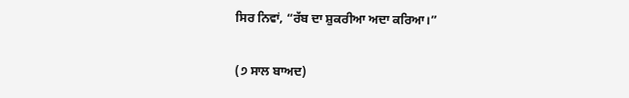ਸਿਰ ਨਿਵਾਂ, “ਰੱਬ ਦਾ ਸ਼ੁਕਰੀਆ ਅਦਾ ਕਰਿਆ।”

(੭ ਸਾਲ ਬਾਅਦ)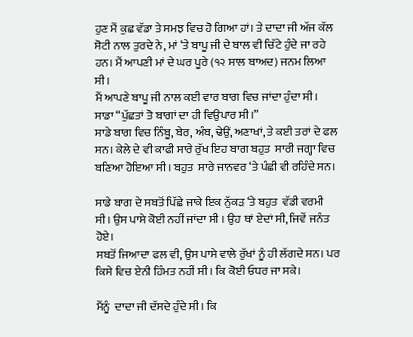ਹੁਣ ਮੈਂ ਕੁਛ ਵੱਡਾ ਤੇ ਸਮਝ ਵਿਚ ਹੋ ਗਿਆ ਹਾਂ। ਤੇ ਦਾਦਾ ਜੀ ਅੱਜ ਕੱਲ ਸੋਟੀ ਨਾਲ ਤੁਰਦੇ ਨੇ, ਮਾਂ ‘ਤੇ ਬਾਪੂ ਜੀ ਦੇ ਬਾਲ ਵੀ ਚਿੱਟੇ ਹੁੰਦੇ ਜਾ ਰਹੇ ਹਨ। ਮੈਂ ਆਪਣੀ ਮਾਂ ਦੇ ਘਰ ਪੂਰੇ (੧੨ ਸਾਲ ਬਾਅਦ) ਜਨਮ ਲਿਆ ਸੀ।
ਮੈਂ ਆਪਣੇ ਬਾਪੂ ਜੀ ਨਾਲ ਕਈ ਵਾਰ ਬਾਗ ਵਿਚ ਜਾਂਦਾ ਹੁੰਦਾ ਸੀ।
ਸਾਡਾ “ਪੁੱਛਤਾਂ ਤੋ ਬਾਗਾਂ ਦਾ ਹੀ ਵਿਉਪਾਰ ਸੀ।”
ਸਾਡੇ ਬਾਗ ਵਿਚ ਨਿੰਬੂ, ਬੇਰ, ਅੰਬ, ਢੇਉਂ, ਅਣਾਖਾਂ, ਤੇ ਕਈ ਤਰਾਂ ਦੇ ਫਲ ਸਨ। ਕੇਲੇ ਦੇ ਵੀ ਕਾਫੀ ਸਾਰੇ ਰੁੱਖ ਇਹ ਬਾਗ ਬਹੁਤ  ਸਾਰੀ ਜਗ੍ਹਾ ਵਿਚ ਬਣਿਆ ਹੋਇਆ ਸੀ। ਬਹੁਤ  ਸਾਰੇ ਜਾਨਵਰ ‘ਤੇ ਪੰਛੀ ਵੀ ਰਹਿੰਦੇ ਸਨ।

ਸਾਡੇ ਬਾਗ ਦੇ ਸਬਤੋਂ ਪਿੱਛੇ ਜਾਕੇ ਇਕ ਨੁੱਕੜ ‘ਤੇ ਬਹੁਤ  ਵੱਡੀ ਵਰਮੀ ਸੀ। ਉਸ ਪਾਸੇ ਕੋਈ ਨਹੀਂ ਜਾਂਦਾ ਸੀ । ਉਹ ਥਾਂ ਏਦਾਂ ਸੀ, ਜਿਵੇਂ ਜਨੰਤ ਹੋਏ।
ਸਬਤੋਂ ਜਿਆਦਾ ਫਲ ਵੀ, ਉਸ ਪਾਸੇ ਵਾਲੇ ਰੁੱਖਾਂ ਨੂੰ ਹੀ ਲੱਗਦੇ ਸਨ। ਪਰ ਕਿਸੇ ਵਿਚ ਏਨੀ ਹਿੰਮਤ ਨਹੀਂ ਸੀ। ਕਿ ਕੋਈ ਓਧਰ ਜਾ ਸਕੇ।

ਮੈਂਨੂੰ  ਦਾਦਾ ਜੀ ਦੱਸਦੇ ਹੁੰਦੇ ਸੀ। ਕਿ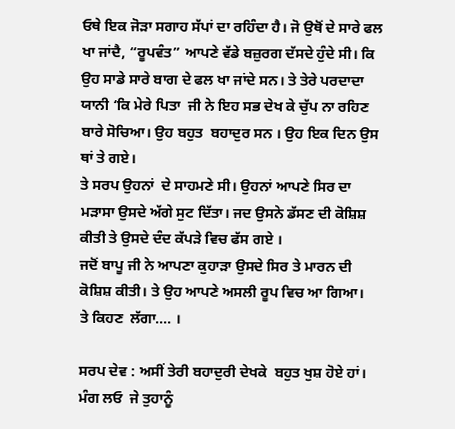ਓਥੇ ਇਕ ਜੋੜਾ ਸਗਾਹ ਸੱਪਾਂ ਦਾ ਰਹਿੰਦਾ ਹੈ। ਜੋ ਉਥੋਂ ਦੇ ਸਾਰੇ ਫਲ ਖਾ ਜਾਂਦੈ, “ਰੂਪਵੰਤ” ਆਪਣੇ ਵੱਡੇ ਬਜ਼ੁਰਗ ਦੱਸਦੇ ਹੁੰਦੇ ਸੀ। ਕਿ ਉਹ ਸਾਡੇ ਸਾਰੇ ਬਾਗ ਦੇ ਫਲ ਖਾ ਜਾਂਦੇ ਸਨ। ਤੇ ਤੇਰੇ ਪਰਦਾਦਾ ਯਾਨੀ ‘ਕਿ ਮੇਰੇ ਪਿਤਾ  ਜੀ ਨੇ ਇਹ ਸਭ ਦੇਖ ਕੇ ਚੁੱਪ ਨਾ ਰਹਿਣ  ਬਾਰੇ ਸੋਚਿਆ। ਉਹ ਬਹੁਤ  ਬਹਾਦੁਰ ਸਨ । ਉਹ ਇਕ ਦਿਨ ਉਸ ਥਾਂ ਤੇ ਗਏ।
ਤੇ ਸਰਪ ਉਹਨਾਂ  ਦੇ ਸਾਹਮਣੇ ਸੀ। ਉਹਨਾਂ ਆਪਣੇ ਸਿਰ ਦਾ ਮੜਾਸਾ ਉਸਦੇ ਅੱਗੇ ਸੁਟ ਦਿੱਤਾ। ਜਦ ਉਸਨੇ ਡੱਸਣ ਦੀ ਕੋਸ਼ਿਸ਼ ਕੀਤੀ ਤੇ ਉਸਦੇ ਦੰਦ ਕੱਪੜੇ ਵਿਚ ਫੱਸ ਗਏ ।
ਜਦੋਂ ਬਾਪੂ ਜੀ ਨੇ ਆਪਣਾ ਕੁਹਾੜਾ ਉਸਦੇ ਸਿਰ ਤੇ ਮਾਰਨ ਦੀ ਕੋਸ਼ਿਸ਼ ਕੀਤੀ। ਤੇ ਉਹ ਆਪਣੇ ਅਸਲੀ ਰੂਪ ਵਿਚ ਆ ਗਿਆ।
ਤੇ ਕਿਹਣ  ਲੱਗਾ…. ।

ਸਰਪ ਦੇਵ : ਅਸੀਂ ਤੇਰੀ ਬਹਾਦੁਰੀ ਦੇਖਕੇ  ਬਹੁਤ ਖੁਸ਼ ਹੋਏ ਹਾਂ।
ਮੰਗ ਲਓ  ਜੇ ਤੁਹਾਨੂੰ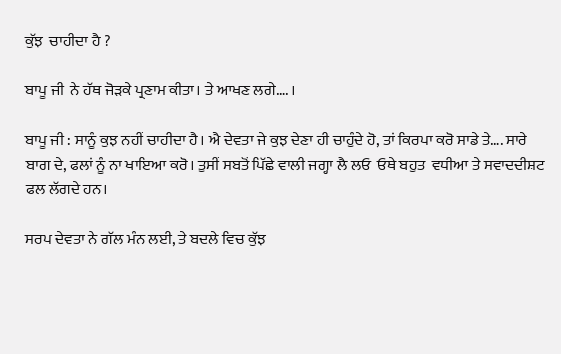ਕੁੱਝ  ਚਾਹੀਦਾ ਹੈ ?

ਬਾਪੂ ਜੀ  ਨੇ ਹੱਥ ਜੋੜਕੇ ਪ੍ਰਣਾਮ ਕੀਤਾ। ਤੇ ਆਖਣ ਲਗੇ…. ।

ਬਾਪੂ ਜੀ : ਸਾਨੂੰ ਕੁਝ ਨਹੀਂ ਚਾਹੀਦਾ ਹੈ। ਐ ਦੇਵਤਾ ਜੇ ਕੁਝ ਦੇਣਾ ਹੀ ਚਾਹੁੰਦੇ ਹੋ, ਤਾਂ ਕਿਰਪਾ ਕਰੋ ਸਾਡੇ ਤੇ…. ਸਾਰੇ ਬਾਗ ਦੇ, ਫਲਾਂ ਨੂੰ ਨਾ ਖਾਇਆ ਕਰੋ। ਤੁਸੀਂ ਸਬਤੋਂ ਪਿੱਛੇ ਵਾਲੀ ਜਗ੍ਹਾ ਲੈ ਲਓ  ਓਥੇ ਬਹੁਤ  ਵਧੀਆ ਤੇ ਸਵਾਦਦੀਸ਼ਟ ਫਲ ਲੱਗਦੇ ਹਨ।

ਸਰਪ ਦੇਵਤਾ ਨੇ ਗੱਲ ਮੰਨ ਲਈ, ਤੇ ਬਦਲੇ ਵਿਚ ਕੁੱਝ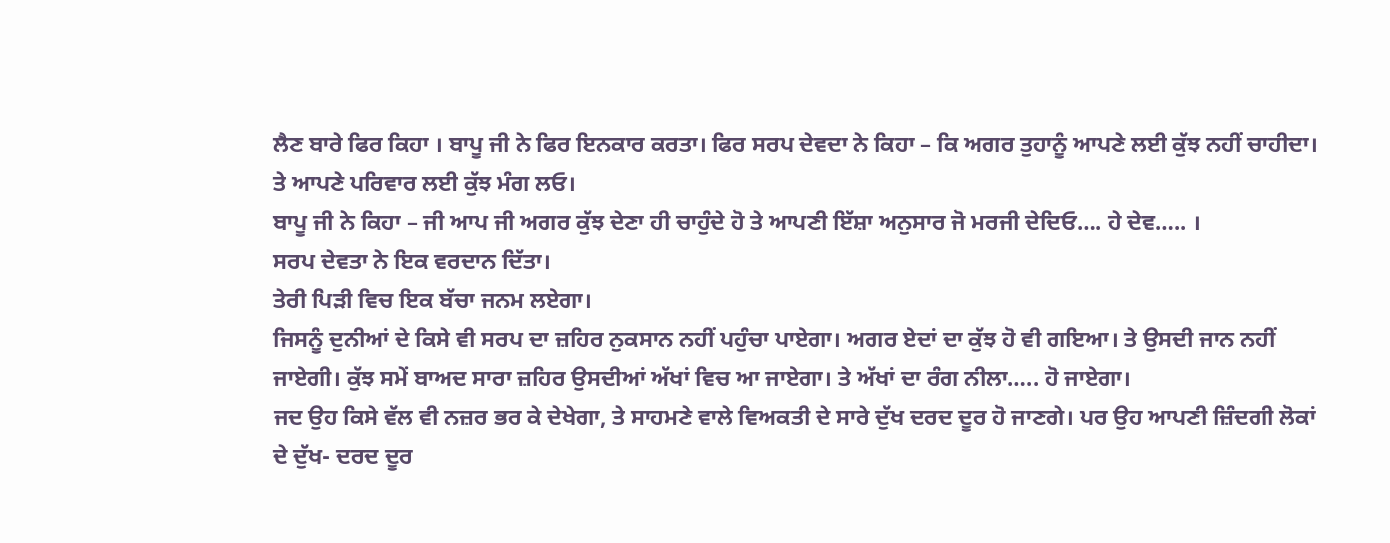ਲੈਣ ਬਾਰੇ ਫਿਰ ਕਿਹਾ । ਬਾਪੂ ਜੀ ਨੇ ਫਿਰ ਇਨਕਾਰ ਕਰਤਾ। ਫਿਰ ਸਰਪ ਦੇਵਦਾ ਨੇ ਕਿਹਾ – ਕਿ ਅਗਰ ਤੁਹਾਨੂੰ ਆਪਣੇ ਲਈ ਕੁੱਝ ਨਹੀਂ ਚਾਹੀਦਾ। ਤੇ ਆਪਣੇ ਪਰਿਵਾਰ ਲਈ ਕੁੱਝ ਮੰਗ ਲਓ।
ਬਾਪੂ ਜੀ ਨੇ ਕਿਹਾ – ਜੀ ਆਪ ਜੀ ਅਗਰ ਕੁੱਝ ਦੇਣਾ ਹੀ ਚਾਹੁੰਦੇ ਹੋ ਤੇ ਆਪਣੀ ਇੱਸ਼ਾ ਅਨੁਸਾਰ ਜੋ ਮਰਜੀ ਦੇਦਿਓ…. ਹੇ ਦੇਵ….. ।
ਸਰਪ ਦੇਵਤਾ ਨੇ ਇਕ ਵਰਦਾਨ ਦਿੱਤਾ।
ਤੇਰੀ ਪਿੜੀ ਵਿਚ ਇਕ ਬੱਚਾ ਜਨਮ ਲਏਗਾ।
ਜਿਸਨੂੰ ਦੁਨੀਆਂ ਦੇ ਕਿਸੇ ਵੀ ਸਰਪ ਦਾ ਜ਼ਹਿਰ ਨੁਕਸਾਨ ਨਹੀਂ ਪਹੁੰਚਾ ਪਾਏਗਾ। ਅਗਰ ਏਦਾਂ ਦਾ ਕੁੱਝ ਹੋ ਵੀ ਗਇਆ। ਤੇ ਉਸਦੀ ਜਾਨ ਨਹੀਂ ਜਾਏਗੀ। ਕੁੱਝ ਸਮੇਂ ਬਾਅਦ ਸਾਰਾ ਜ਼ਹਿਰ ਉਸਦੀਆਂ ਅੱਖਾਂ ਵਿਚ ਆ ਜਾਏਗਾ। ਤੇ ਅੱਖਾਂ ਦਾ ਰੰਗ ਨੀਲਾ….. ਹੋ ਜਾਏਗਾ।
ਜਦ ਉਹ ਕਿਸੇ ਵੱਲ ਵੀ ਨਜ਼ਰ ਭਰ ਕੇ ਦੇਖੇਗਾ, ਤੇ ਸਾਹਮਣੇ ਵਾਲੇ ਵਿਅਕਤੀ ਦੇ ਸਾਰੇ ਦੁੱਖ ਦਰਦ ਦੂਰ ਹੋ ਜਾਣਗੇ। ਪਰ ਉਹ ਆਪਣੀ ਜ਼ਿੰਦਗੀ ਲੋਕਾਂ ਦੇ ਦੁੱਖ- ਦਰਦ ਦੂਰ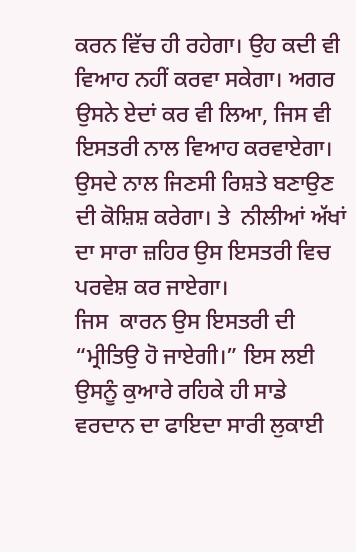ਕਰਨ ਵਿੱਚ ਹੀ ਰਹੇਗਾ। ਉਹ ਕਦੀ ਵੀ ਵਿਆਹ ਨਹੀਂ ਕਰਵਾ ਸਕੇਗਾ। ਅਗਰ ਉਸਨੇ ਏਦਾਂ ਕਰ ਵੀ ਲਿਆ, ਜਿਸ ਵੀ ਇਸਤਰੀ ਨਾਲ ਵਿਆਹ ਕਰਵਾਏਗਾ। ਉਸਦੇ ਨਾਲ ਜਿਣਸੀ ਰਿਸ਼ਤੇ ਬਣਾਉਣ ਦੀ ਕੋਸ਼ਿਸ਼ ਕਰੇਗਾ। ਤੇ  ਨੀਲੀਆਂ ਅੱਖਾਂ ਦਾ ਸਾਰਾ ਜ਼ਹਿਰ ਉਸ ਇਸਤਰੀ ਵਿਚ ਪਰਵੇਸ਼ ਕਰ ਜਾਏਗਾ।
ਜਿਸ  ਕਾਰਨ ਉਸ ਇਸਤਰੀ ਦੀ “ਮ੍ਰੀਤਿਉ ਹੋ ਜਾਏਗੀ।” ਇਸ ਲਈ ਉਸਨੂੰ ਕੁਆਰੇ ਰਹਿਕੇ ਹੀ ਸਾਡੇ ਵਰਦਾਨ ਦਾ ਫਾਇਦਾ ਸਾਰੀ ਲੁਕਾਈ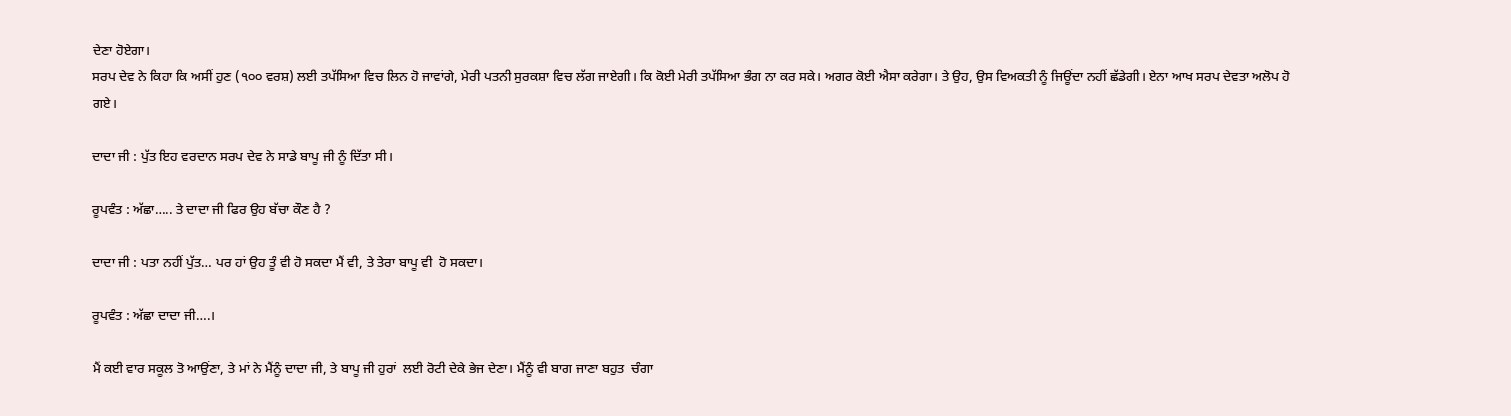ਦੇਣਾ ਹੋਏਗਾ।
ਸਰਪ ਦੇਵ ਨੇ ਕਿਹਾ ਕਿ ਅਸੀਂ ਹੁਣ (੧੦੦ ਵਰਸ਼) ਲਈ ਤਪੱਸਿਆ ਵਿਚ ਲਿਨ ਹੋ ਜਾਵਾਂਗੇ, ਮੇਰੀ ਪਤਨੀ ਸੁਰਕਸ਼ਾ ਵਿਚ ਲੱਗ ਜਾਏਗੀ। ਕਿ ਕੋਈ ਮੇਰੀ ਤਪੱਸਿਆ ਭੰਗ ਨਾ ਕਰ ਸਕੇ। ਅਗਰ ਕੋਈ ਐਸਾ ਕਰੇਗਾ। ਤੇ ਉਹ, ਉਸ ਵਿਅਕਤੀ ਨੂੰ ਜਿਊਂਦਾ ਨਹੀਂ ਛੱਡੇਗੀ। ਏਨਾ ਆਖ ਸਰਪ ਦੇਵਤਾ ਅਲੋਪ ਹੋ ਗਏ।

ਦਾਦਾ ਜੀ : ਪੁੱਤ ਇਹ ਵਰਦਾਨ ਸਰਪ ਦੇਵ ਨੇ ਸਾਡੇ ਬਾਪੂ ਜੀ ਨੂੰ ਦਿੱਤਾ ਸੀ।

ਰੂਪਵੰਤ : ਅੱਛਾ….. ਤੇ ਦਾਦਾ ਜੀ ਫਿਰ ਉਹ ਬੱਚਾ ਕੌਣ ਹੈ ?

ਦਾਦਾ ਜੀ : ਪਤਾ ਨਹੀਂ ਪੁੱਤ… ਪਰ ਹਾਂ ਉਹ ਤੂੰ ਵੀ ਹੋ ਸਕਦਾ ਮੈਂ ਵੀ, ਤੇ ਤੇਰਾ ਬਾਪੂ ਵੀ  ਹੋ ਸਕਦਾ।

ਰੂਪਵੰਤ : ਅੱਛਾ ਦਾਦਾ ਜੀ….।

ਮੈਂ ਕਈ ਵਾਰ ਸਕੂਲ ਤੋ ਆਉਂਣਾ, ਤੇ ਮਾਂ ਨੇ ਮੈਂਨੂੰ ਦਾਦਾ ਜੀ, ਤੇ ਬਾਪੂ ਜੀ ਹੁਰਾਂ  ਲਈ ਰੋਟੀ ਦੇਕੇ ਭੇਜ ਦੇਣਾ। ਮੈਂਨੂੰ ਵੀ ਬਾਗ ਜਾਣਾ ਬਹੁਤ  ਚੰਗਾ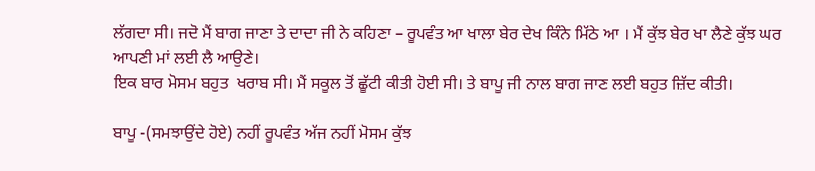ਲੱਗਦਾ ਸੀ। ਜਦੋ ਮੈਂ ਬਾਗ ਜਾਣਾ ਤੇ ਦਾਦਾ ਜੀ ਨੇ ਕਹਿਣਾ – ਰੂਪਵੰਤ ਆ ਖਾਲਾ ਬੇਰ ਦੇਖ ਕਿੰਨੇ ਮਿੱਠੇ ਆ । ਮੈਂ ਕੁੱਝ ਬੇਰ ਖਾ ਲੈਣੇ ਕੁੱਝ ਘਰ ਆਪਣੀ ਮਾਂ ਲਈ ਲੈ ਆਉਣੇ।
ਇਕ ਬਾਰ ਮੋਸਮ ਬਹੁਤ  ਖਰਾਬ ਸੀ। ਮੈਂ ਸਕੂਲ ਤੋਂ ਛੂੱਟੀ ਕੀਤੀ ਹੋਈ ਸੀ। ਤੇ ਬਾਪੂ ਜੀ ਨਾਲ ਬਾਗ ਜਾਣ ਲਈ ਬਹੁਤ ਜ਼ਿੱਦ ਕੀਤੀ।

ਬਾਪੂ -(ਸਮਝਾਉਂਦੇ ਹੋਏ) ਨਹੀਂ ਰੂਪਵੰਤ ਅੱਜ ਨਹੀਂ ਮੋਸਮ ਕੁੱਝ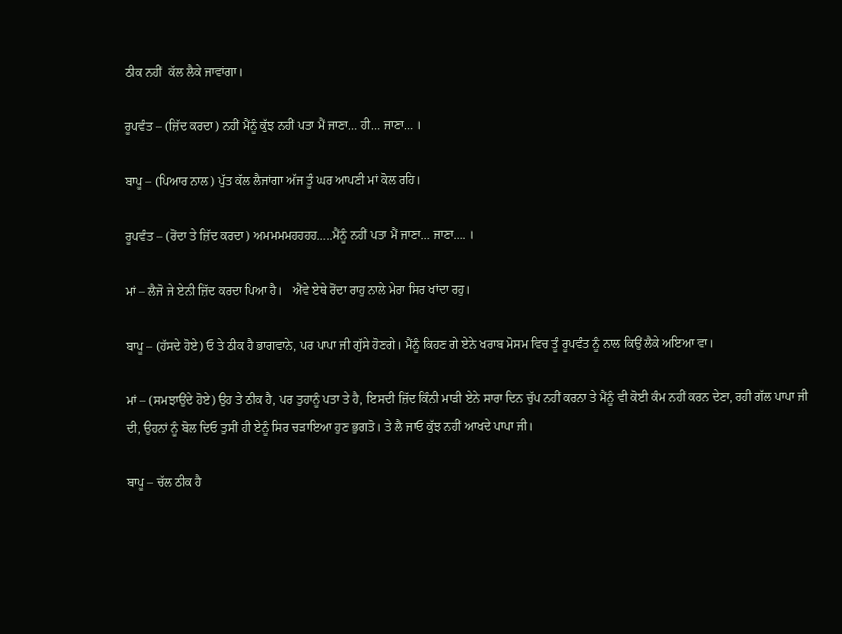ਠੀਕ ਨਹੀਂ  ਕੱਲ ਲੈਕੇ ਜਾਵਾਂਗਾ।

ਰੂਪਵੰਤ – (ਜ਼ਿੱਦ ਕਰਦਾ) ਨਹੀਂ ਮੈਂਨੂੰ ਕੁੱਝ ਨਹੀਂ ਪਤਾ ਮੈਂ ਜਾਣਾ… ਹੀ… ਜਾਣਾ… ।

ਬਾਪੂ – (ਪਿਆਰ ਨਾਲ) ਪੁੱਤ ਕੱਲ ਲੈਜਾਂਗਾ ਅੱਜ ਤੂੰ ਘਰ ਆਪਣੀ ਮਾਂ ਕੋਲ ਰਹਿ।

ਰੂਪਵੰਤ – (ਰੋਂਦਾ ਤੇ ਜ਼ਿੱਦ ਕਰਦਾ) ਅਮਮਮਮਹਹਹਹ…..ਮੈਂਨੂੰ ਨਹੀਂ ਪਤਾ ਮੈਂ ਜਾਣਾ… ਜਾਣਾ…. ।

ਮਾਂ – ਲੈਜੋ ਜੇ ਏਨੀ ਜ਼ਿੱਦ ਕਰਦਾ ਪਿਆ ਹੈ।   ਐਂਵੇ ਏਥੇ ਰੋਂਦਾ ਰਾਹੁ ਨਾਲੇ ਮੇਰਾ ਸਿਰ ਖਾਂਦਾ ਰਹੁ।

ਬਾਪੂ – (ਹੱਸਦੇ ਹੋਏ) ਓ ਤੇ ਠੀਕ ਹੈ ਭਾਗਵਾਨੇ, ਪਰ ਪਾਪਾ ਜੀ ਗੁੱਸੇ ਹੋਣਗੇ। ਮੈਂਨੂੰ ਕਿਹਣ ਗੇ ਏਨੇ ਖਰਾਬ ਮੋਸਮ ਵਿਚ ਤੂੰ ਰੂਪਵੰਤ ਨੂੰ ਨਾਲ ਕਿਉਂ ਲੈਕੇ ਅਇਆ ਵਾ।

ਮਾਂ – (ਸਮਝਾਉਂਦੇ ਹੋਏ) ਉਹ ਤੇ ਠੀਕ ਹੈ, ਪਰ ਤੁਹਾਨੂੰ ਪਤਾ ਤੇ ਹੈ, ਇਸਦੀ ਜ਼ਿੱਦ ਕਿੰਨੀ ਮਾੜੀ ਏਨੇ ਸਾਰਾ ਦਿਨ ਚੁੱਪ ਨਹੀਂ ਕਰਨਾ ਤੇ ਮੈਂਨੂੰ ਵੀ ਕੋਈ ਕੰਮ ਨਹੀਂ ਕਰਨ ਦੇਣਾ, ਰਹੀ ਗੱਲ ਪਾਪਾ ਜੀ ਦੀ, ਉਹਨਾਂ ਨੂੰ ਬੋਲ ਦਿਓ ਤੁਸੀਂ ਹੀ ਏਨੂੰ ਸਿਰ ਚੜਾਇਆ ਹੁਣ ਭੁਗਤੋ। ਤੇ ਲੈ ਜਾਓ ਕੁੱਝ ਨਹੀਂ ਆਖਦੇ ਪਾਪਾ ਜੀ।

ਬਾਪੂ – ਚੱਲ ਠੀਕ ਹੈ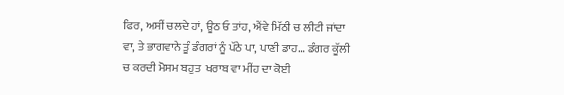ਫਿਰ, ਅਸੀਂ ਚਲਦੇ ਹਾਂ, ਊਠ ਓ ਤਾਂਹ, ਐਂਵੇ ਮਿੱਠੀ ਚ ਲੀਟੀ ਜਾਂਦਾ ਵਾ, ਤੇ ਭਾਗਵਾਨੇ ਤੂੰ ਡੰਗਰਾਂ ਨੂੰ ਪੱਠੇ ਪਾ, ਪਾਣੀ ਡਾਹ… ਡੰਗਰ ਕੂੱਲੀ ਚ ਕਰਦੀ ਮੋਸਮ ਬਹੁਤ  ਖਰਾਬ ਵਾ ਮੀਂਹ ਦਾ ਕੋਈ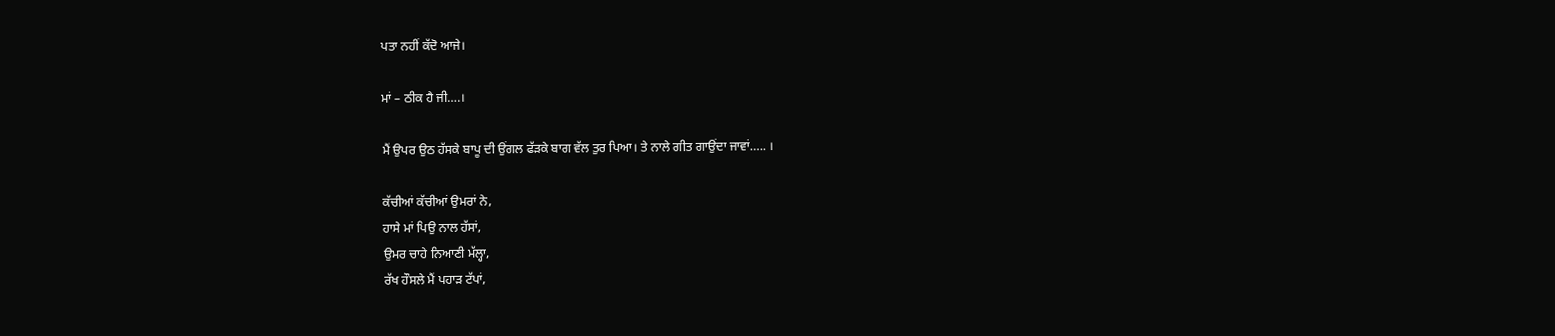ਪਤਾ ਨਹੀਂ ਕੱਦੋ ਆਜੇ।

ਮਾਂ – ਠੀਕ ਹੈ ਜੀ….।

ਮੈਂ ਉਪਰ ਉਠ ਹੱਸਕੇ ਬਾਪੂ ਦੀ ਉਂਗਲ ਫੱੜਕੇ ਬਾਗ ਵੱਲ ਤੁਰ ਪਿਆ। ਤੇ ਨਾਲੇ ਗੀਤ ਗਾਉਂਦਾ ਜਾਵਾਂ….. ।

ਕੱਚੀਆਂ ਕੱਚੀਆਂ ਉਮਰਾਂ ਨੇ,
ਹਾਸੇ ਮਾਂ ਪਿਉ ਨਾਲ ਹੱਸਾਂ,
ਉਮਰ ਚਾਹੇ ਨਿਆਣੀ ਮੱਲ੍ਹਾ,
ਰੱਖ ਹੌਸਲੇ ਮੈਂ ਪਹਾੜ ਟੱਪਾਂ,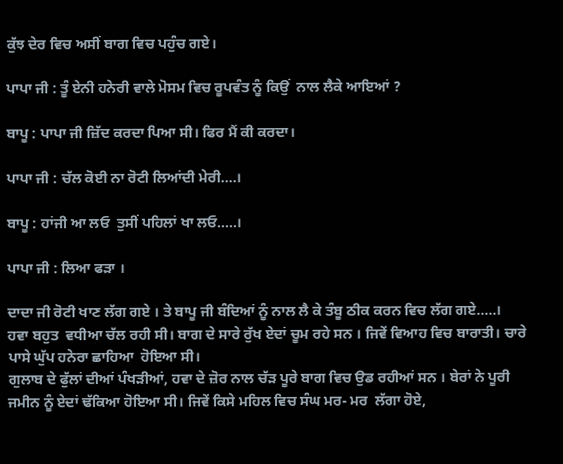ਕੁੱਝ ਦੇਰ ਵਿਚ ਅਸੀਂ ਬਾਗ ਵਿਚ ਪਹੁੰਚ ਗਏ।

ਪਾਪਾ ਜੀ : ਤੂੰ ਏਨੀ ਹਨੇਰੀ ਵਾਲੇ ਮੋਸਮ ਵਿਚ ਰੂਪਵੰਤ ਨੂੰ ਕਿਉਂ  ਨਾਲ ਲੈਕੇ ਆਇਆਂ ?

ਬਾਪੂ : ਪਾਪਾ ਜੀ ਜ਼ਿੱਦ ਕਰਦਾ ਪਿਆ ਸੀ। ਫਿਰ ਮੈਂ ਕੀ ਕਰਦਾ।

ਪਾਪਾ ਜੀ : ਚੱਲ ਕੋਈ ਨਾ ਰੋਟੀ ਲਿਆਂਦੀ ਮੇਰੀ….।

ਬਾਪੂ : ਹਾਂਜੀ ਆ ਲਓ  ਤੁਸੀਂ ਪਹਿਲਾਂ ਖਾ ਲਓ…..।

ਪਾਪਾ ਜੀ : ਲਿਆ ਫੜਾ ।

ਦਾਦਾ ਜੀ ਰੋਟੀ ਖਾਣ ਲੱਗ ਗਏ । ਤੇ ਬਾਪੂ ਜੀ ਬੰਦਿਆਂ ਨੂੰ ਨਾਲ ਲੈ ਕੇ ਤੰਬੂ ਠੀਕ ਕਰਨ ਵਿਚ ਲੱਗ ਗਏ…..।
ਹਵਾ ਬਹੁਤ  ਵਧੀਆ ਚੱਲ ਰਹੀ ਸੀ। ਬਾਗ ਦੇ ਸਾਰੇ ਰੁੱਖ ਏਦਾਂ ਚੂਮ ਰਹੇ ਸਨ । ਜਿਵੇਂ ਵਿਆਹ ਵਿਚ ਬਾਰਾਤੀ। ਚਾਰੇ ਪਾਸੇ ਘੁੱਪ ਹਨੇਰਾ ਛਾਹਿਆ  ਹੋਇਆ ਸੀ।
ਗੁਲਾਬ ਦੇ ਫੁੱਲਾਂ ਦੀਆਂ ਪੰਖੜੀਆਂ, ਹਵਾ ਦੇ ਜ਼ੋਰ ਨਾਲ ਚੱੜ ਪੂਰੇ ਬਾਗ ਵਿਚ ਉਡ ਰਹੀਆਂ ਸਨ । ਬੇਰਾਂ ਨੇ ਪੂਰੀ ਜਮੀਨ ਨੂੰ ਏਦਾਂ ਢੱਕਿਆ ਹੋਇਆ ਸੀ। ਜਿਵੇਂ ਕਿਸੇ ਮਹਿਲ ਵਿਚ ਸੰਘ ਮਰ- ਮਰ  ਲੱਗਾ ਹੋਏ,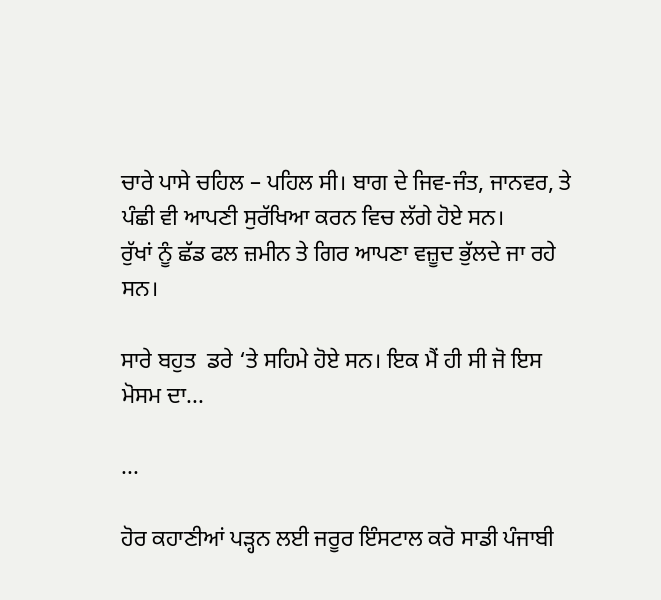ਚਾਰੇ ਪਾਸੇ ਚਹਿਲ – ਪਹਿਲ ਸੀ। ਬਾਗ ਦੇ ਜਿਵ-ਜੰਤ, ਜਾਨਵਰ, ਤੇ ਪੰਛੀ ਵੀ ਆਪਣੀ ਸੁਰੱਖਿਆ ਕਰਨ ਵਿਚ ਲੱਗੇ ਹੋਏ ਸਨ।
ਰੁੱਖਾਂ ਨੂੰ ਛੱਡ ਫਲ ਜ਼ਮੀਨ ਤੇ ਗਿਰ ਆਪਣਾ ਵਜ਼ੂਦ ਭੁੱਲਦੇ ਜਾ ਰਹੇ ਸਨ।

ਸਾਰੇ ਬਹੁਤ  ਡਰੇ ‘ਤੇ ਸਹਿਮੇ ਹੋਏ ਸਨ। ਇਕ ਮੈਂ ਹੀ ਸੀ ਜੋ ਇਸ ਮੋਸਮ ਦਾ...

...

ਹੋਰ ਕਹਾਣੀਆਂ ਪੜ੍ਹਨ ਲਈ ਜਰੂਰ ਇੰਸਟਾਲ ਕਰੋ ਸਾਡੀ ਪੰਜਾਬੀ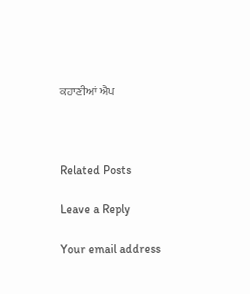ਕਹਾਣੀਆਂ ਐਪ



Related Posts

Leave a Reply

Your email address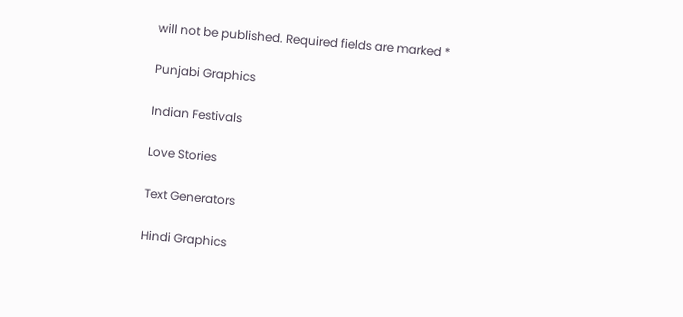will not be published. Required fields are marked *

Punjabi Graphics

Indian Festivals

Love Stories

Text Generators

Hindi Graphics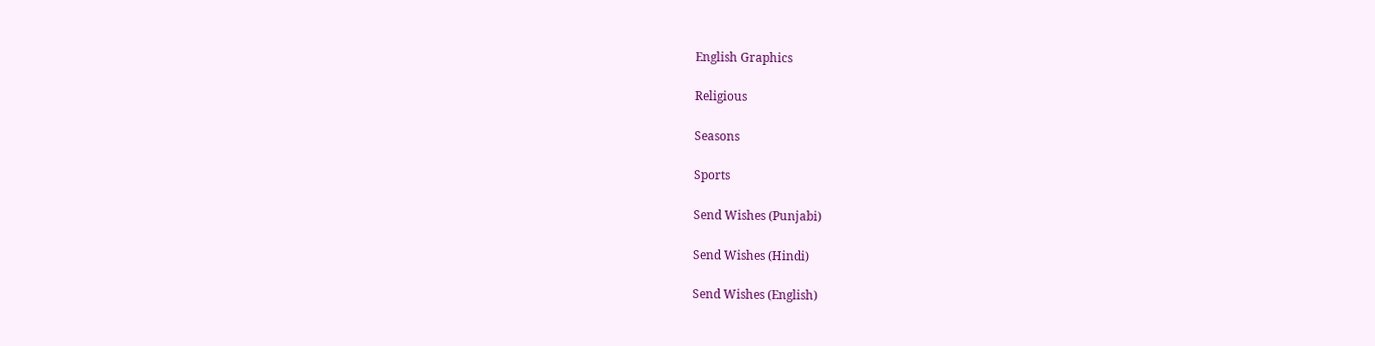English Graphics

Religious

Seasons

Sports

Send Wishes (Punjabi)

Send Wishes (Hindi)

Send Wishes (English)